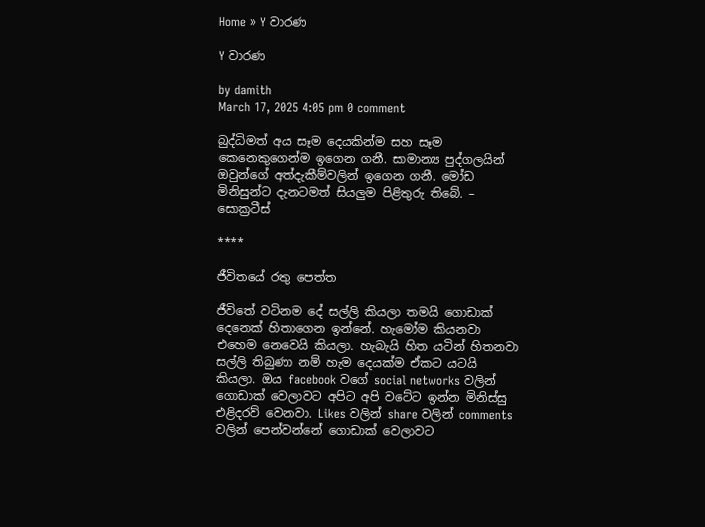Home » Y වාරණ

Y වාරණ

by damith
March 17, 2025 4:05 pm 0 comment

බුද්ධිමත් අය සෑම දෙයකින්ම සහ සෑම කෙනෙකුගෙන්ම ඉගෙන ගනී. සාමාන්‍ය පුද්ගලයින් ඔවුන්ගේ අත්දැකීම්වලින් ඉගෙන ගනී. මෝඩ මිනිසුන්ට දැනටමත් සියලුම පිළිතුරු තිබේ. – සොක්‍රටීස්

****

ජීවිතයේ රතු පෙත්ත

ජීවිතේ වටිනම දේ සල්ලි කියලා තමයි ගොඩාක් දෙනෙක් හිතාගෙන ඉන්නේ. හැමෝම කියනවා එහෙම නෙවෙයි කියලා. හැබැයි හිත යටින් හිතනවා සල්ලි තිබුණා නම් හැම දෙයක්ම ඒකට යටයි කියලා. ඔය facebook වගේ social networks වලින් ගොඩාක් වෙලාවට අපිට අපි වටේට ඉන්න මිනිස්සු එළිදරව් වෙනවා. Likes වලින් share වලින් comments වලින් පෙන්වන්නේ ගොඩාක් වෙලාවට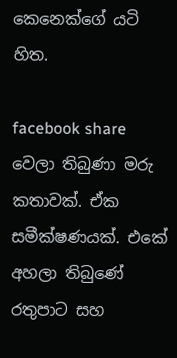කෙනෙක්ගේ යටි හිත.

facebook share වෙලා තිබුණා මරු කතාවක්. ඒක සමීක්ෂණයක්. එකේ අහලා තිබුණේ රතුපාට සහ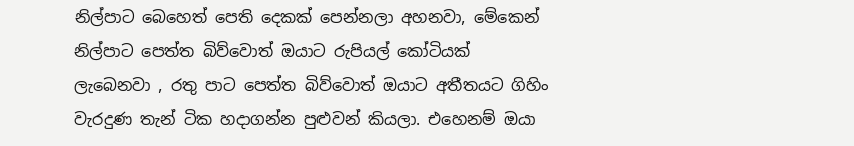නිල්පාට බෙහෙත් පෙති දෙකක් පෙන්නලා අහනවා, මේකෙන් නිල්පාට පෙත්ත බිව්වොත් ඔයාට රුපියල් කෝටියක් ලැබෙනවා , රතු පාට පෙත්ත බිව්වොත් ඔයාට අතීතයට ගිහිං වැරදුණ තැන් ටික හදාගන්න පුළුවන් කියලා. එහෙනම් ඔයා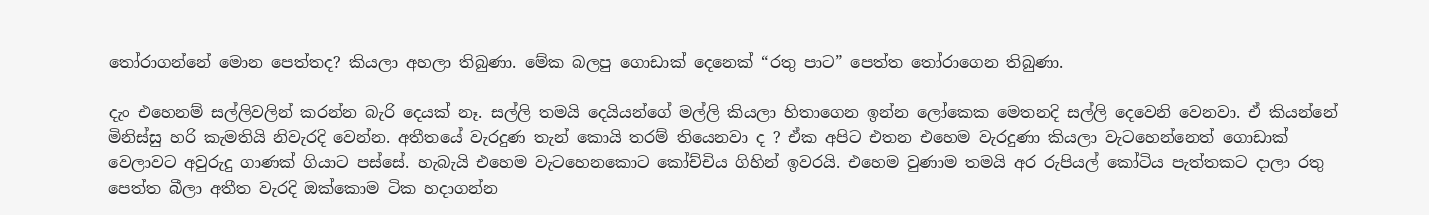තෝරාගන්නේ මොන පෙත්තද? කියලා අහලා තිබුණා. මේක බලපු ගොඩාක් දෙනෙක් “රතු පාට” පෙත්ත තෝරාගෙන තිබුණා.

දැං එහෙනම් සල්ලිවලින් කරන්න බැරි දෙයක් නෑ. සල්ලි තමයි දෙයියන්ගේ මල්ලි කියලා හිතාගෙන ඉන්න ලෝකෙක මෙතනදි සල්ලි දෙවෙනි වෙනවා. ඒ කියන්නේ මිනිස්සු හරි කැමතියි නිවැරදි වෙන්න. අතීතයේ වැරදුණ තැන් කොයි තරම් තියෙනවා ද ? ඒක අපිට එතන එහෙම වැරදුණා කියලා වැටහෙන්නෙත් ගොඩාක් වෙලාවට අවුරුදු ගාණක් ගියාට පස්සේ. හැබැයි එහෙම වැටහෙනකොට කෝච්චිය ගිහින් ඉවරයි. එහෙම වුණාම තමයි අර රුපියල් කෝටිය පැත්තකට දාලා රතු පෙත්ත බීලා අතීත වැරදි ඔක්කොම ටික හදාගන්න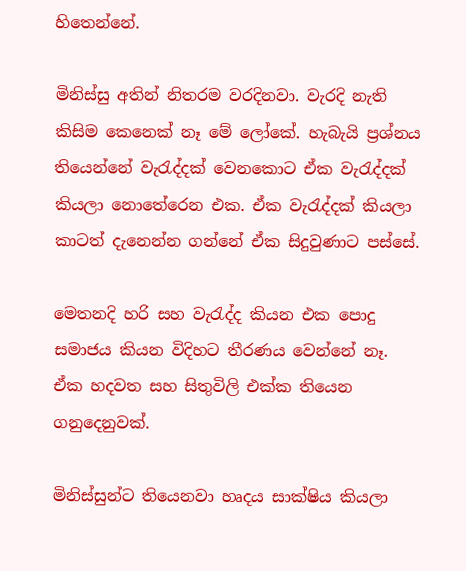හිතෙන්නේ.

මිනිස්සු අතින් නිතරම වරදිනවා. වැරදි නැති කිසිම කෙනෙක් නෑ මේ ලෝකේ. හැබැයි ප්‍රශ්නය තියෙන්නේ වැරැද්දක් වෙනකොට ඒක වැරැද්දක් කියලා නොතේරෙන එක. ඒක වැරැද්දක් කියලා කාටත් දැනෙන්න ගන්නේ ඒක සිදුවුණාට පස්සේ.

මෙතනදි හරි සහ වැරැද්ද කියන එක පොදු සමාජය කියන විදිහට තීරණය වෙන්නේ නෑ. ඒක හදවත සහ සිතුවිලි එක්ක තියෙන ගනුදෙනුවක්.

මිනිස්සුන්ට තියෙනවා හෘදය සාක්ෂිය කියලා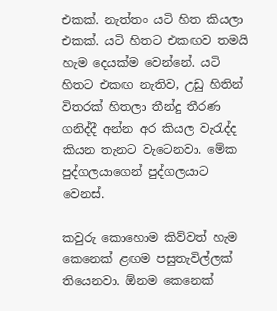එකක්. නැත්තං යටි හිත කියලා එකක්. යටි හිතට එකඟව තමයි හැම දෙයක්ම වෙන්නේ. යටි හිතට එකඟ නැතිව, උඩු හිතින් විතරක් හිතලා තීන්දු තීරණ ගනිද්දී අන්න අර කියල වැරැද්ද කියන තැනට වැටෙනවා. මේක පුද්ගලයාගෙන් පුද්ගලයාට වෙනස්.

කවුරු කොහොම කිව්වත් හැම කෙනෙක් ළඟම පසුතැවිල්ලක් තියෙනවා. ඕනම කෙනෙක්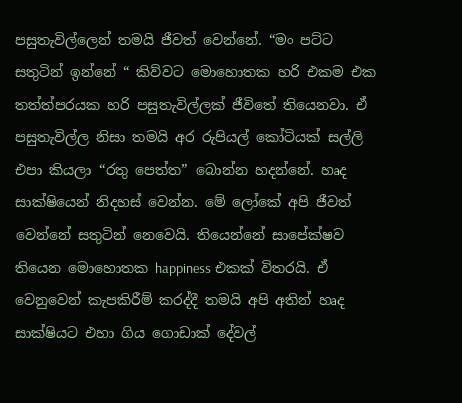පසුතැවිල්ලෙන් තමයි ජීවත් වෙන්නේ. “මං පට්ට සතුටින් ඉන්නේ “ කිව්වට මොහොතක හරි එකම එක තත්ත්පරයක හරි පසුතැවිල්ලක් ජීවිතේ තියෙනවා. ඒ පසුතැවිල්ල නිසා තමයි අර රුපියල් කෝටියක් සල්ලි එපා කියලා “රතු පෙත්ත” බොන්න හදන්නේ. හෘද සාක්ෂියෙන් නිදහස් වෙන්න. මේ ලෝකේ අපි ජීවත් වෙන්නේ සතුටින් නෙවෙයි. තියෙන්නේ සාපේක්ෂව තියෙන මොහොතක happiness එකක් විතරයි. ඒ වෙනුවෙන් කැපකිරීම් කරද්දී තමයි අපි අතින් හෘද සාක්ෂියට එහා ගිය ගොඩාක් දේවල්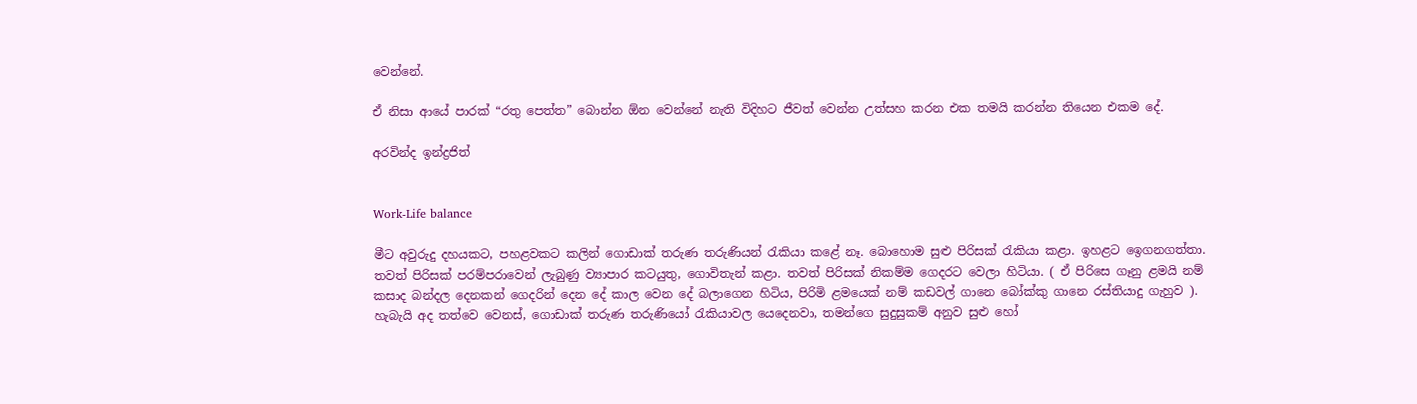වෙන්නේ.

ඒ නිසා ආයේ පාරක් “රතු පෙත්ත” බොන්න ඕන වෙන්නේ නැති විදිහට ජීවත් වෙන්න උත්සහ කරන එක තමයි කරන්න තියෙන එකම දේ.

අරවින්ද ඉන්ද්‍රජිත්


Work-Life balance

මීට අවුරුදු දහයකට, පහළවකට කලින් ගොඩාක් තරුණ තරුණියන් රැකියා කළේ නෑ. බොහොම සුළු පිරිසක් රැකියා කළා. ඉහළට ඉ‍ෙගනගත්තා. තවත් පිරිසක් පරම්පරාවෙන් ලැබුණු ව්‍යාපාර කටයුතු, ගොවිතැන් කළා. තවත් පිරිසක් නිකම්ම ගෙදරට වෙලා හිටියා. ( ඒ පිරිසෙ ගෑනු ළමයි නම් කසාද බන්දල දෙනකන් ගෙදරින් දෙන දේ කාල වෙන දේ බලාගෙන හිටිය, පිරිමි ළමයෙක් නම් කඩවල් ගානෙ බෝක්කු ගානෙ රස්තියාදු ගැහුව ). හැබැයි අද තත්වෙ වෙනස්, ගොඩාක් තරුණ තරුණියෝ රැකියාවල යෙදෙනවා, තමන්ගෙ සුදුසුකම් අනුව සුළු හෝ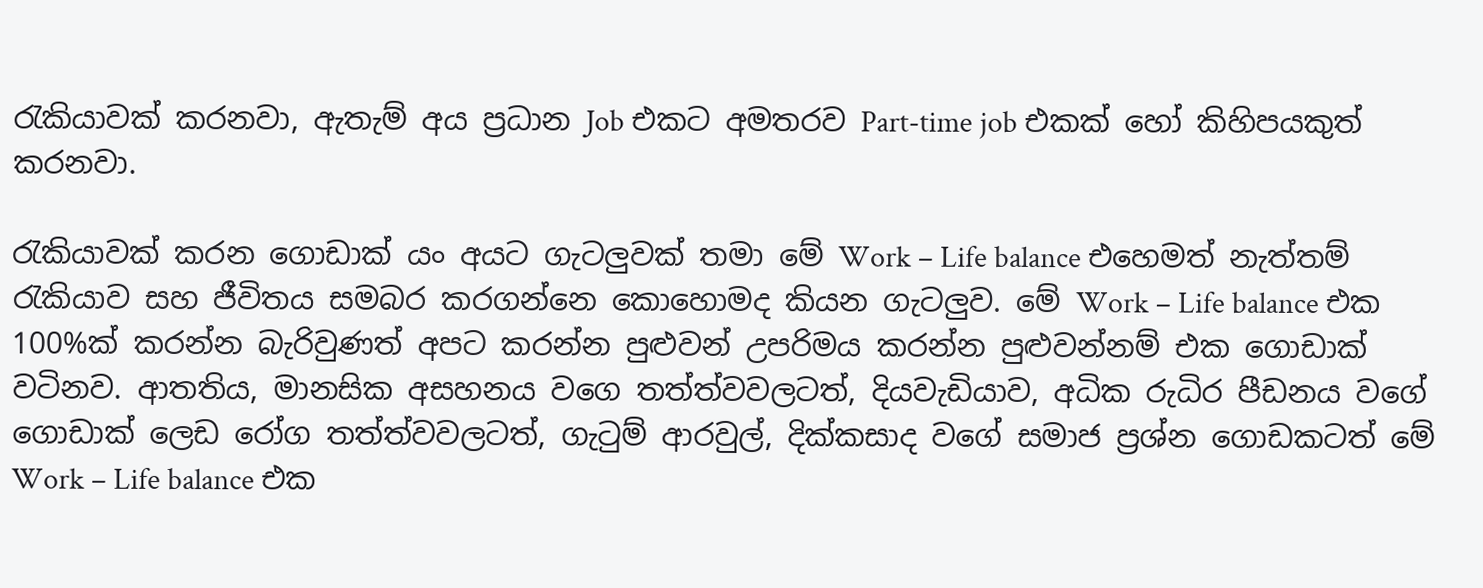රැකියාවක් කරනවා, ඇතැම් අය ප්‍රධාන Job එකට අමතරව Part-time job එකක් හෝ කිහිපයකුත් කරනවා.

රැකියාවක් කරන ගොඩාක් යං අයට ගැටලුවක් තමා මේ Work – Life balance එහෙමත් නැත්තම් රැකියාව සහ ජීවිතය සමබර කරගන්නෙ කොහොමද කියන ගැටලුව. මේ Work – Life balance එක 100%ක් කරන්න බැරිවුණත් අපට කරන්න පුළුවන් උපරිමය කරන්න පුළුවන්නම් එක ගොඩාක් වටිනව. ආතතිය, මානසික අසහනය වගෙ තත්ත්වවලටත්, දියවැඩියාව, අධික රුධිර පීඩනය වගේ ගොඩාක් ලෙඩ රෝග තත්ත්වවලටත්, ගැටුම් ආරවුල්, දික්කසාද වගේ සමාජ ප්‍රශ්න ගොඩකටත් මේ Work – Life balance එක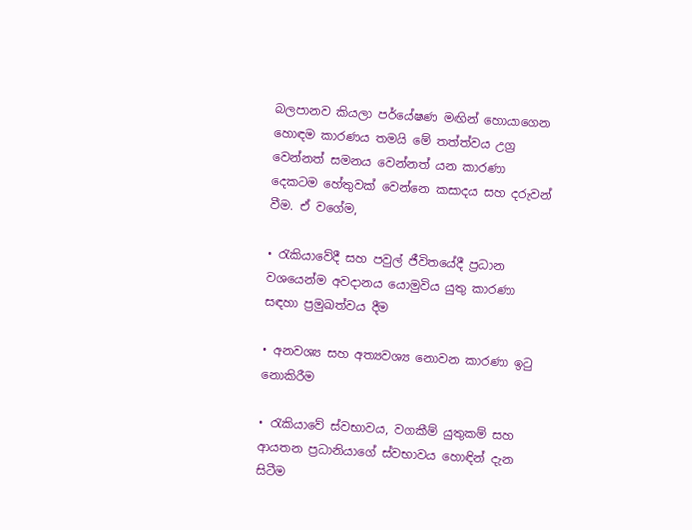බලපානව කියලා පර්යේෂණ මඟින් හොයාගෙන හොඳම කාරණය තමයි මේ තත්ත්වය උග්‍ර වෙන්නත් සමනය වෙන්නත් යන කාරණා දෙකටම හේතුවක් වෙන්නෙ කසාදය සහ දරුවන් වීම. ඒ වගේම,

• රැකියාවේදී සහ පවුල් ජීවිතයේදී ප්‍රධාන වශයෙන්ම අවදානය යොමුවිය යුතු කාරණා සඳහා ප්‍රමුඛත්වය දීම

• අනවශ්‍ය සහ අත්‍යවශ්‍ය නොවන කාරණා ඉටු නොකිරීම

• රැකියාවේ ස්වභාවය, වගකීම් යුතුකම් සහ ආයතන ප්‍රධානියාගේ ස්වභාවය හොඳින් දැන සිටීම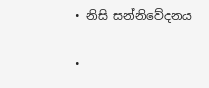• නිසි සන්නිවේදනය

•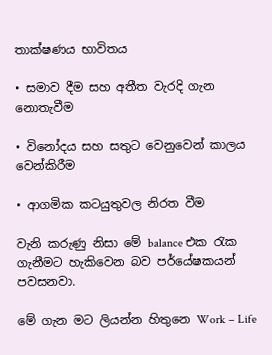තාක්ෂණය භාවිතය

• සමාව දීම සහ අතීත වැරදි ගැන නොතැවීම

• විනෝදය සහ සතුට වෙනුවෙන් කාලය වෙන්කිරීම

• ආගමික කටයුතුවල නිරත වීම

වැනි කරුණු නිසා මේ balance එක රැක ගැනීමට හැකිවෙන බව පර්යේෂකයන් පවසනවා.

මේ ගැන මට ලියන්න හිතුනෙ Work – Life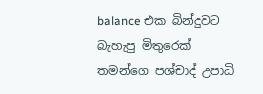balance එක බින්දුවට බැහැපු මිතුරෙක් තමන්ගෙ පශ්චාද් උපාධි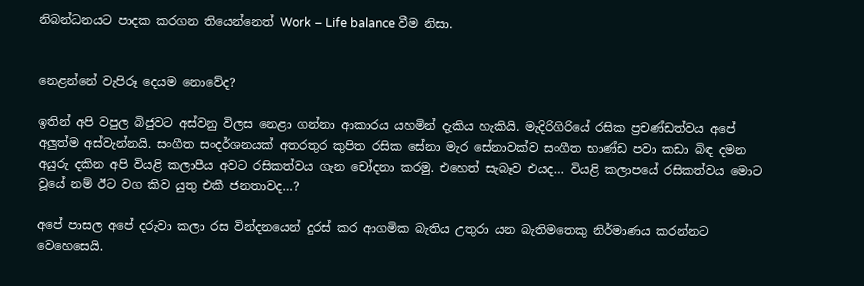නිබන්ධනයට පාදක කරගන තියෙන්නෙත් Work – Life balance වීම නිසා.


නෙළන්නේ වැපිරූ දෙයම නොවේද?

ඉතින් අපි වපුල බිජුවට අස්වනු විලස නෙළා ගන්නා ආකාරය යහමින් දැකිය හැකියි. මැදිරිගිරියේ රසික ප්‍රචණ්ඩත්වය අපේ අලුත්ම අස්වැන්නයි. සංගීත සංදර්ශනයක් අතරතුර කුපිත රසික සේනා මැර සේනාවක්ව සංගීත භාණ්ඩ පවා කඩා බිඳ දමන අයුරු දකින අපි වියළි කලාපීය අවට රසිකත්වය ගැන චෝදනා කරමු. එහෙත් සැබෑව එයද… වියළි කලාපයේ රසිකත්වය මොට වූයේ නම් ඊට වග කිව යුතු එකී ජනතාවද…?

අපේ පාසල අපේ දරුවා කලා රස වින්දනයෙන් දුරස් කර ආගමික බැතිය උතුරා යන බැතිමතෙකු නිර්මාණය කරන්නට වෙහෙසෙයි.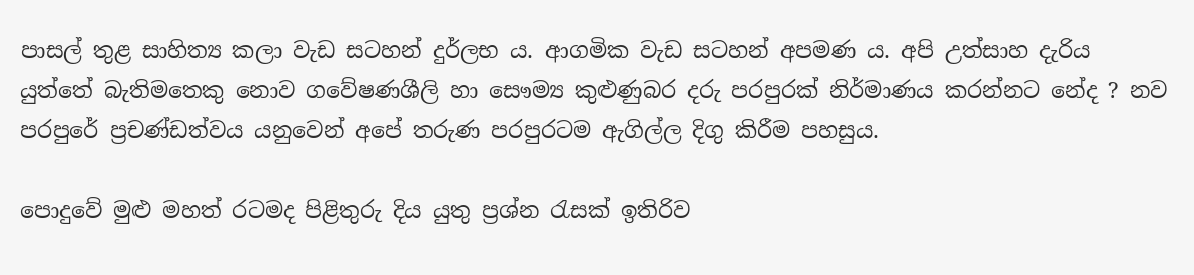පාසල් තුළ සාහිත්‍ය කලා වැඩ සටහන් දුර්ලභ ය. ආගමික වැඩ සටහන් අපමණ ය. අපි උත්සාහ දැරිය යුත්තේ බැතිමතෙකු නොව ගවේෂණශීලි හා සෞම්‍ය කුළුණුබර දරු පරපුරක් නිර්මාණය කරන්නට නේද ? නව පරපුරේ ප්‍රචණ්ඩත්වය යනුවෙන් අපේ තරුණ පරපුරටම ඇගිල්ල දිගු කිරීම පහසුය.

පොදුවේ මුළු මහත් රටමද පිළිතුරු දිය යුතු ප්‍රශ්න රැසක් ඉතිරිව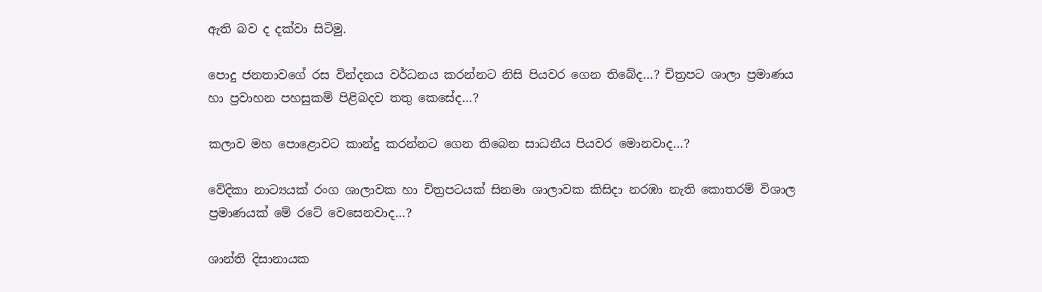ඇති බව ද දක්වා සිටිමු.

පොදු ජනතාවගේ රස වින්දනය වර්ධනය කරන්නට නිසි පියවර ගෙන තිබේද…? චිත්‍රපට ශාලා ප්‍රමාණය හා ප්‍රවාහන පහසුකම් පිළිබදව තතු කෙසේද…?

කලාව මහ පොළොවට කාන්දු කරන්නට ගෙන තිබෙන සාධනීය පියවර මොනවාද…?

වේදිකා නාට්‍යයක් රංග ශාලාවක හා චිත්‍රපටයක් සිනමා ශාලාවක කිසිදා නරඹා නැති කොතරම් විශාල ප්‍රමාණයක් මේ රටේ වෙසෙනවාද…?

ශාන්ති දිසානායක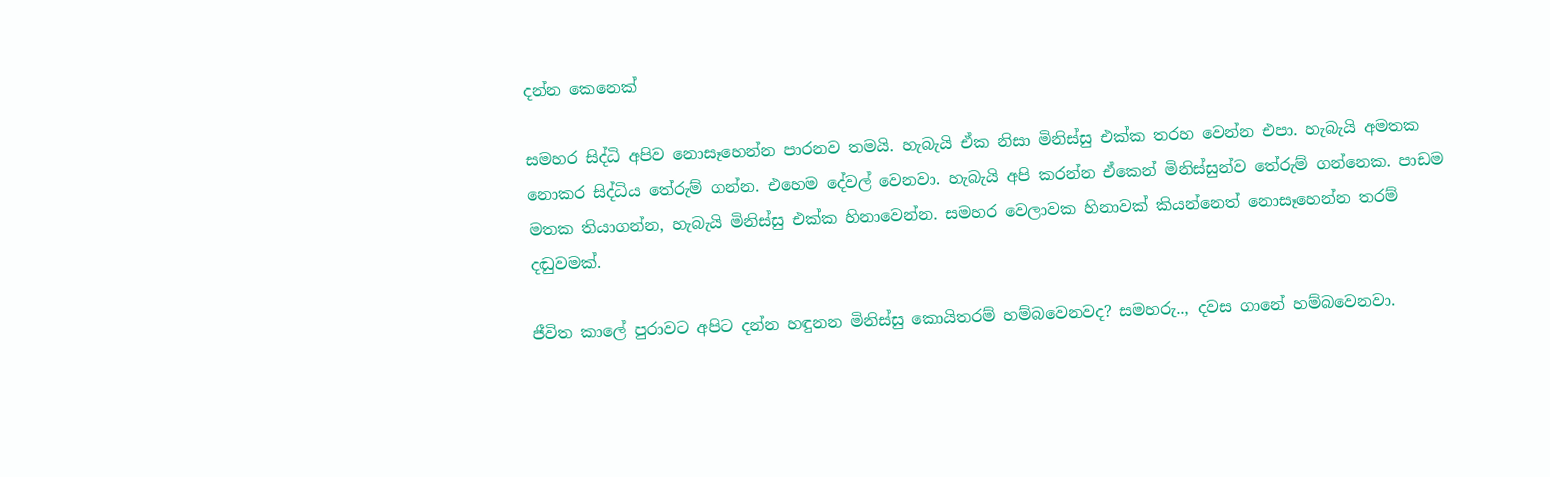දන්න කෙනෙක්

සමහර සිද්ධි අපිව නොසෑහෙන්න පාරනව තමයි. හැබැයි ඒක නිසා මිනිස්සු එක්ක තරහ වෙන්න එපා. හැබැයි අමතක නොකර සිද්ධිය තේරුම් ගන්න. එහෙම දේවල් වෙනවා. හැබැයි අපි කරන්න ඒකෙන් මිනිස්සුන්ව තේරුම් ගන්නෙක. පාඩම මතක තියාගන්න, හැබැයි මිනිස්සු එක්ක හිනාවෙන්න. සමහර වෙලාවක හිනාවක් කියන්නෙත් නොසෑහෙන්න තරම් දඬුවමක්‌.

ජීවිත කාලේ පුරාවට අපිට දන්න හඳුනන මිනිස්සු කොයිතරම් හම්බවෙනවද? සමහරු.., දවස ගානේ හම්බවෙනවා.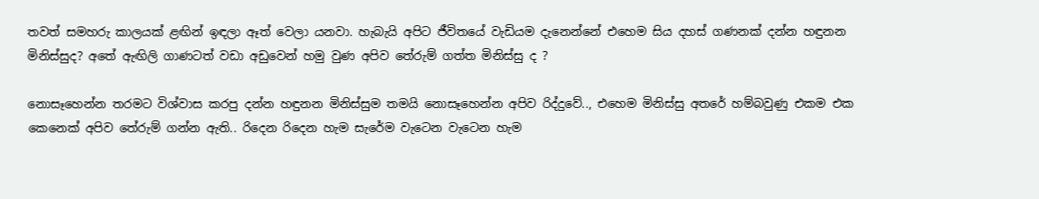තවත් සමහරු කාලයක් ළඟින් ඉඳලා ඈත් වෙලා යනවා. හැබැයි අපිට ජීවිතයේ වැඩියම දැනෙන්නේ එහෙම සිය දහස් ගණනක් දන්න හඳුනන මිනිස්සුද? අතේ ඇඟිලි ගාණටත් වඩා අඩුවෙන් හමු වුණ අපිව තේරුම් ගත්ත මිනිස්සු ද ?

නොසෑහෙන්න තරමට විශ්වාස කරපු දන්න හඳුනන මිනිස්සුම තමයි නොසෑහෙන්න අපිව රිද්දුවේ.., එහෙම මිනිස්සු අතරේ හම්බවුණු එකම එක කෙනෙක් අපිව තේරුම් ගන්න ඇති.. රිදෙන රිදෙන හැම සැරේම වැටෙන වැටෙන හැම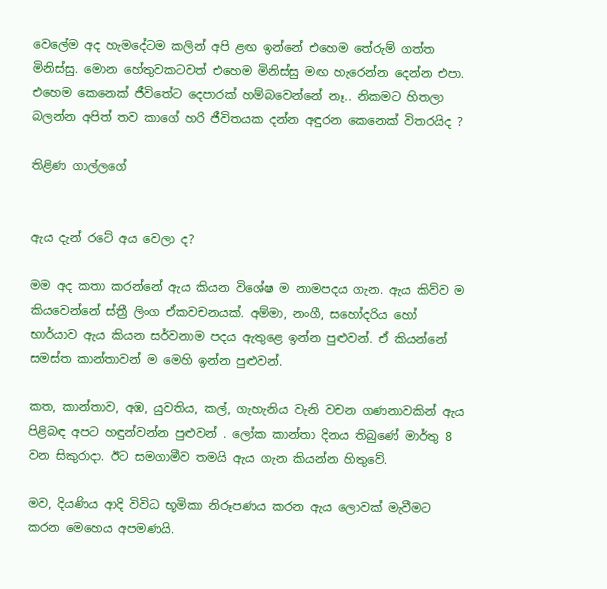වෙලේම අද හැමදේටම කලින් අපි ළඟ ඉන්නේ එහෙම තේරුම් ගත්ත මිනිස්සු. මොන හේතුවකටවත් එහෙම මිනිස්සු මඟ හැරෙන්න දෙන්න එපා. එහෙම කෙනෙක් ජීවිතේට දෙපාරක් හම්බවෙන්නේ නෑ.. නිකමට හිතලා බලන්න අපිත් තව කාගේ හරි ජීවිතයක දන්න අඳුරන කෙනෙක් විතරයිද ?

තිළිණ ගාල්ලගේ


ඇය දැන් රටේ අය වෙලා ද?

මම අද කතා කරන්නේ ඇය කියන විශේෂ ම නාමපදය ගැන. ඇය කිව්ව ම කියවෙන්නේ ස්ත්‍රී ලිංග ඒකවචනයක්. අම්මා, නංගී, සහෝදරිය හෝ භාර්යාව ඇය කියන සර්වනාම පදය ඇතුළෙ ඉන්න පුළුවන්. ඒ කියන්නේ සමස්ත කාන්තාවන් ම මෙහි ඉන්න පුළුවන්.

කත, කාන්තාව, අඹ, යුවතිය, කල්, ගැහැනිය වැනි වචන ගණනාවකින් ඇය පිළිබඳ අපට හඳුන්වන්න පුළුවන් . ලෝක කාන්තා දිනය තිබුණේ මාර්තු 8 වන සිකුරාදා. ඊට සමගාමීව තමයි ඇය ගැන කියන්න හිතුවේ.

මව, දියණිය ආදි විවිධ භූමිකා නිරූපණය කරන ඇය ලොවක් මැවීමට කරන මෙහෙය අපමණයි.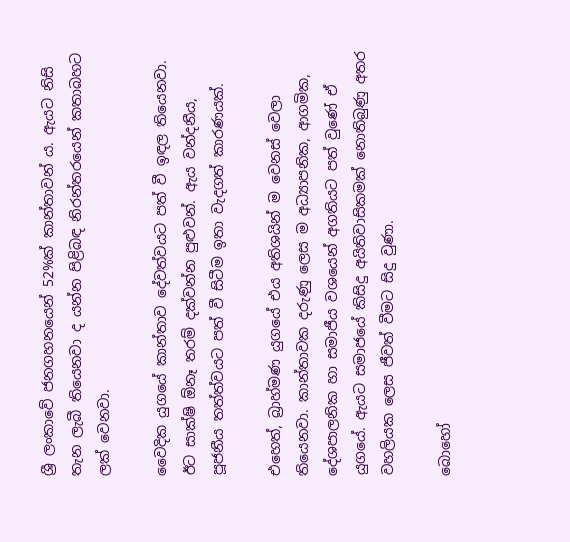ශ්‍රී ලංකාවේ ජනගහනයෙන් 52%ක් කාන්තාවන් ය. ඇයට නිසි තැන ලැබී තියෙනවා ද යන්න පිළිබඳ නිරන්තරයෙන් කතාබහට ලක් වෙනවා.

වෛදික යුගයේ කාන්තාව දේවත්වයට පත් වී ඉඳල තියෙනවා. ඊට සාක්ෂි ඕනෑ තරම් දක්වන්න පුළුවන්. ඇය වන්දනීය, පූජනීය තත්ත්වයට පත් වී සිටීම ඉතා වැදගත් කාරණයක්.

එහෙත්, බ්‍රාහ්මණ යුගයේ එය අතිශයින් ම වෙනස් වෙලා තියෙනවා. කාන්තාවක දරුණු ලෙස ම අධ්‍යාපනික, ආගමික, දේශපාලනික හා සමාජීය වශයෙන් අගතියට පත් වුණේ ඒ යුගයේ. ඇයට සමාජයේ කිසිදු අයිතිවාසිකමක් නොතිබුණු අතර වහලියක ලෙස ජීවත් වීමට සිදු වුණා.

බොහෝ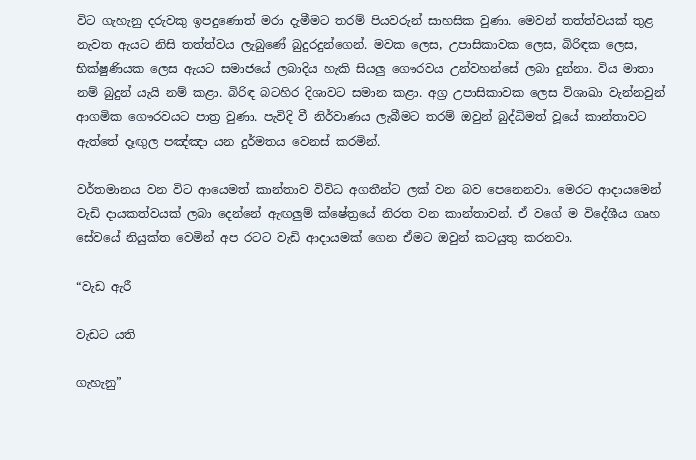විට ගැහැනු දරුවකු ඉපදුණොත් මරා දැමීමට තරම් පියවරුන් සාහසික වුණා. මෙවන් තත්ත්වයක් තුළ නැවත ඇයට නිසි තත්ත්වය ලැබුණේ බුදුරදුන්ගෙන්. මවක ලෙස, උපාසිකාවක ලෙස, බිරිඳක ලෙස, භික්ෂුණියක ලෙස ඇයට සමාජයේ ලබාදිය හැකි සියලු ගෞරවය උන්වහන්සේ ලබා දුන්නා. විය මාතා නම් බුදුන් යැයි නම් කළා. බිරිඳ බටහිර දිශාවට සමාන කළා. අග්‍ර උපාසිකාවක ලෙස විශාඛා වැන්නවුන් ආගමික ගෞරවයට පාත්‍ර වුණා. පැවිදි වී නිර්වාණය ලැබීමට තරම් ඔවුන් බුද්ධිමත් වූයේ කාන්තාවට ඇත්තේ දෑඟුල පඤ්ඤා යන දුර්මතය වෙනස් කරමින්.

වර්තමානය වන විට ආයෙමත් කාන්තාව විවිධ අගතීන්ට ලක් වන බව පෙනෙනවා. මෙරට ආදායමෙන් වැඩි දායකත්වයක් ලබා දෙන්නේ ඇඟලුම් ක්ෂේත්‍රයේ නිරත වන කාන්තාවන්. ඒ වගේ ම විදේශීය ගෘහ සේවයේ නියුක්ත වෙමින් අප රටට වැඩි ආදායමක් ගෙන ඒමට ඔවුන් කටයුතු කරනවා.

“වැඩ ඇරී

වැඩට යති

ගැහැනු”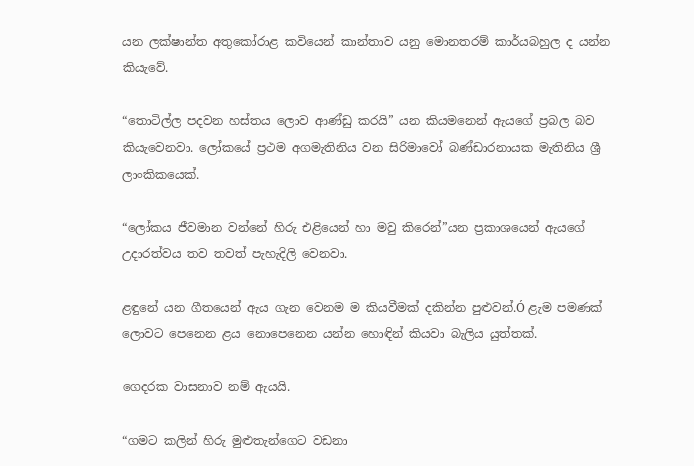යන ලක්ෂාන්ත අතුකෝරාළ කවියෙන් කාන්තාව යනු මොනතරම් කාර්යබහුල ද යන්න කියැවේ.

“තොටිල්ල පදවන හස්තය ලොව ආණ්ඩු කරයි” යන කියමනෙන් ඇයගේ ප්‍රබල බව කියැවෙනවා. ලෝකයේ ප්‍රථම අගමැතිනිය වන සිරිමාවෝ බණ්ඩාරනායක මැතිනිය ශ්‍රී ලාංකිකයෙක්.

“ලෝකය ජීවමාන වන්නේ හිරු එළියෙන් හා මවු කිරෙන්”යන ප්‍රකාශයෙන් ඇයගේ උදාරත්වය තව තවත් පැහැදිලි වෙනවා.

ළඳුනේ යන ගීතයෙන් ඇය ගැන වෙනම ම කියවීමක් දකින්න පුළුවන්.Ó ළැම පමණක් ලොවට පෙනෙන ළය නොපෙනෙන යන්න හොඳින් කියවා බැලිය යුත්තක්.

ගෙදරක වාසනාව නම් ඇයයි.

“ගමට කලින් හිරු මුළුතැන්ගෙට වඩනා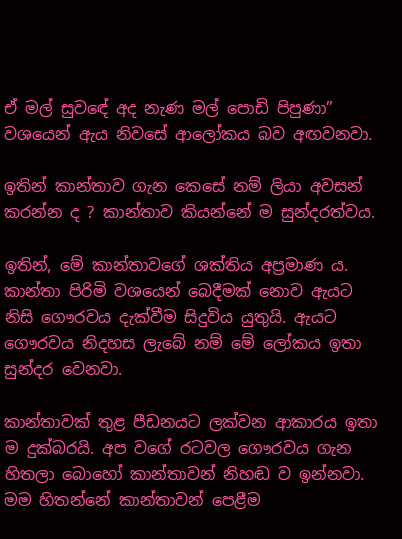ඒ මල් සුවඳේ අද නැණ මල් පොඩි පිපුණා” වශයෙන් ඇය නිවසේ ආලෝකය බව අඟවනවා.

ඉතින් කාන්තාව ගැන කෙසේ නම් ලියා අවසන් කරන්න ද ? කාන්තාව කියන්නේ ම සුන්දරත්වය.

ඉතින්, මේ කාන්තාවගේ ශක්තිය අප්‍රමාණ ය. කාන්තා පිරිමි වශයෙන් බෙදීමක් නොව ඇයට නිසි ගෞරවය දැක්වීම සිදුවිය යුතුයි. ඇයට ගෞරවය නිදහස ලැබේ නම් මේ ලෝකය ඉතා සුන්දර වෙනවා.

කාන්තාවක් තුළ පීඩනයට ලක්වන ආකාරය ඉතා ම දුක්බරයි. අප වගේ රටවල ගෞරවය ගැන හිතලා බොහෝ කාන්තාවන් නිහඬ ව ඉන්නවා. මම හිතන්නේ කාන්තාවන් පෙළීම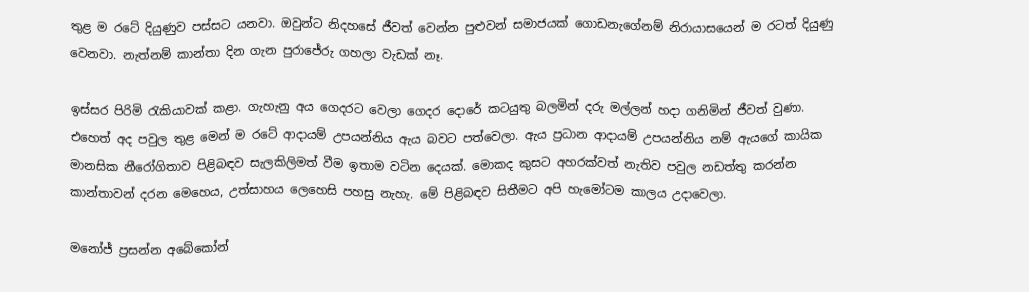තුළ ම රටේ දියුණුව පස්සට යනවා. ඔවුන්ට නිදහසේ ජීවත් වෙන්න පුළුවන් සමාජයක් ගොඩනැගේනම් නිරායාසයෙන් ම රටත් දියුණු වෙනවා. නැත්නම් කාන්තා දින ගැන පුරාජේරු ගහලා වැඩක් නෑ.

ඉස්සර පිරිමි රැකියාවක් කළා. ගැහැනු අය ගෙදරට වෙලා ගෙදර දොරේ කටයුතු බලමින් දරු මල්ලන් හදා ගනිමින් ජීවත් වුණා. එහෙත් අද පවුල තුළ මෙන් ම රටේ ආදායම් උපයන්නිය ඇය බවට පත්වෙලා. ඇය ප්‍රධාන ආදායම් උපයන්නිය නම් ඇයගේ කායික මානසික නීරෝගිතාව පිළිබඳව සැලකිලිමත් වීම ඉතාම වටින දෙයක්. මොකද කුසට අහරක්වත් නැතිව පවුල නඩත්තු කරන්න කාන්තාවන් දරන මෙහෙය, උත්සාහය ලෙහෙසි පහසු නැහැ. මේ පිළිබඳව සිතීමට අපි හැමෝටම කාලය උදාවෙලා.

මනෝජ් ප්‍රසන්න අබේකෝන්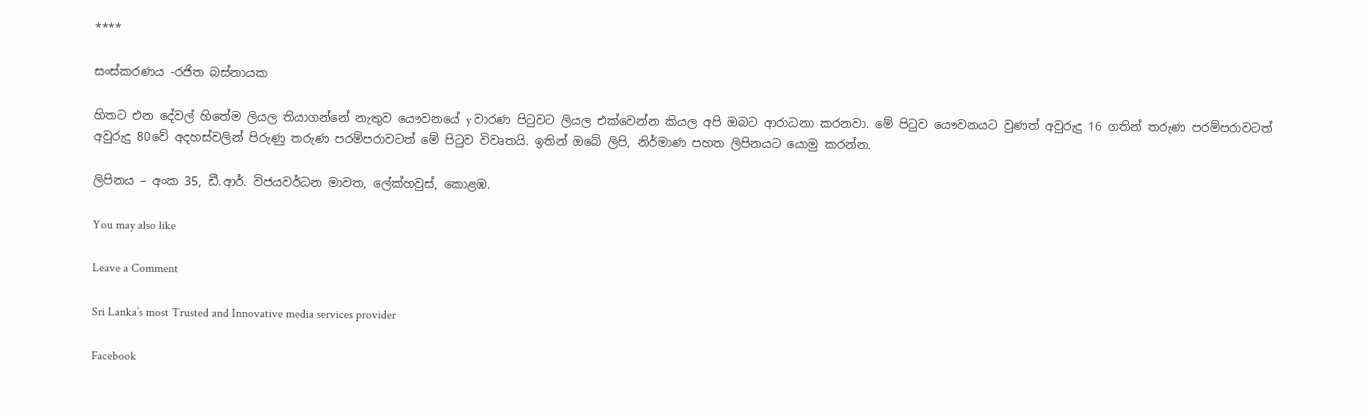****

සංස්කරණය -රජිත බස්නායක

හිතට එන දේවල් හිතේම ලියල තියාගන්නේ නැතුව යෞවනයේ y වාරණ පිටුවට ලියල එක්වෙන්න කියල අපි ඔබට ආරාධනා කරනවා. මේ පිටුව යෞවනයට වුණත් අවුරුදු 16 ගතින් තරුණ පරම්පරාවටත් අවුරුදු 80වේ අදහස්වලින් පිරුණු තරුණ පරම්පරාවටත් මේ පිටුව විවෘතයි. ඉතින් ඔබේ ලිපි, නිර්මාණ පහත ලිපිනයට යොමු කරන්න.

ලිපිනය – අංක 35, ඩී.ආර්. විජයවර්ධන මාවත, ලේක්හවුස්, කොළඹ.

You may also like

Leave a Comment

Sri Lanka’s most Trusted and Innovative media services provider

Facebook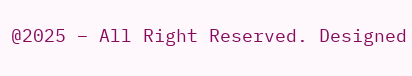@2025 – All Right Reserved. Designed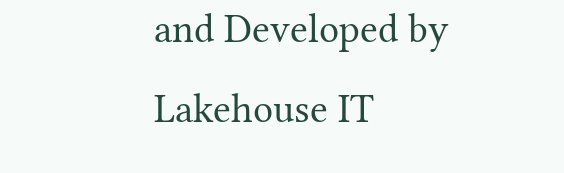and Developed by Lakehouse IT